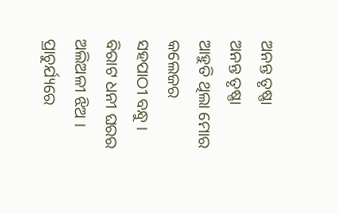ଅନନ୍ତ ତୃଷ୍ଣା
ଅନନ୍ତ ତୃଷ୍ଣା
ଆହୁତି ଥିଲା ମୋର କଲେଜର ସହପାଠୀ ବନ୍ଧୁ । ବିରାଟ ଧନୀ ଘରର ଅଲିଅଳୀ ଝିଅ । ପ୍ରାଚୁର୍ଯ୍ୟରେ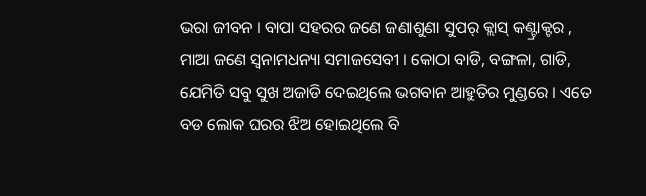ଭରା ଜୀବନ । ବାପା ସହରର ଜଣେ ଜଣାଶୁଣା ସୁପର୍ କ୍ଲାସ୍ କଣ୍ଟ୍ରାକ୍ଟର , ମାଆ ଜଣେ ସ୍ୱନାମଧନ୍ୟା ସମାଜସେବୀ । କୋଠା ବାଡି, ବଙ୍ଗଳା, ଗାଡି, ଯେମିତି ସବୁ ସୁଖ ଅଜାଡି ଦେଇଥିଲେ ଭଗବାନ ଆହୁତିର ମୁଣ୍ଡରେ । ଏତେ ବଡ ଲୋକ ଘରର ଝିଅ ହୋଇଥିଲେ ବି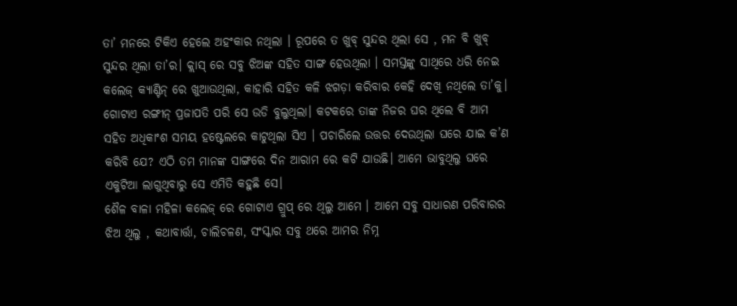ତା’ ମନରେ ଟିକିଏ ହେଲେ ଅହଂକାର ନଥିଲା । ରୂପରେ ତ ଖୁବ୍ ସୁନ୍ଦର ଥିଲା ସେ , ମନ ବି ଖୁବ୍ ସୁନ୍ଦର ଥିଲା ତା’ର। କ୍ଲାସ୍ ରେ ସବୁ ଝିଅଙ୍କ ସହିତ ସାଙ୍ଗ ହେଉଥିଲା । ସମସ୍ତଙ୍କୁ ସାଥିରେ ଧରି ନେଇ କଲେଜ୍ କ୍ୟାଣ୍ଟିନ୍ ରେ ଖୁଆଉଥିଲା, କାହାରି ସହିତ କଳି ଝଗଡ଼ା କରିବାର କେହି ଦେଖି ନଥିଲେ ତା’କୁ। ଗୋଟାଏ ରଙ୍ଗୀନ୍ ପ୍ରଜାପତି ପରି ସେ ଉଡି ବୁଲୁଥିଲା। କଟକରେ ତାଙ୍କ ନିଜର ଘର ଥିଲେ ବି ଆମ ସହିତ ଅଧିକାଂଶ ସମୟ ହଷ୍ଟେଲରେ କାଟୁଥିଲା ସିଏ । ପଚାରିଲେ ଉତ୍ତର ଦେଉଥିଲା ଘରେ ଯାଇ କ’ଣ କରିବି ଯେ? ଏଠି ତମ ମାନଙ୍କ ସାଙ୍ଗରେ ଦିନ ଆରାମ ରେ କଟି ଯାଉଛି। ଆମେ ଭାବୁଥିଲୁ ଘରେ ଏକୁଟିଆ ଲାଗୁଥିବାରୁ ସେ ଏମିତି କହୁଛି ସେ।
ଶୈଳ ବାଳା ମହିଳା କଲେଜ୍ ରେ ଗୋଟାଏ ଗ୍ରୁପ୍ ରେ ଥିଲୁ ଆମେ । ଆମେ ସବୁ ସାଧାରଣ ପରିବାରର ଝିଅ ଥିଲୁ , କଥାବାର୍ତ୍ତା, ଚାଲିଚଳଣ, ସଂସ୍କାର ସବୁ ଥରେ ଆମର ନିମ୍ନ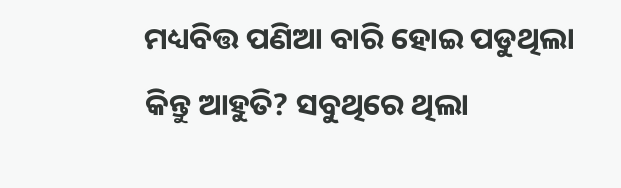ମଧ୍ୟବିତ୍ତ ପଣିଆ ବାରି ହୋଇ ପଡୁଥିଲା କିନ୍ତୁ ଆହୁତି? ସବୁଥିରେ ଥିଲା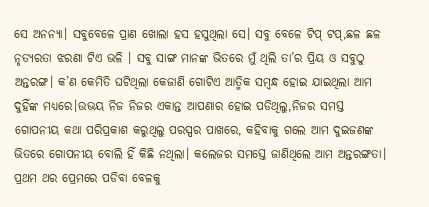ସେ ଅନନ୍ୟା। ସବୁବେଳେ ପ୍ରାଣ ଖୋଲା ହସ ହସୁଥିଲା ସେ। ସବୁ ବେଳେ ଟିପ୍ ଟପ୍,ଛଳ ଛଳ ନୃତ୍ୟରତା ଝରଣା ଟିଏ ଭଳି । ସବୁ ସାଙ୍ଗ ମାନଙ୍କ ଭିତରେ ମୁଁ ଥିଲି ତା’ର ପ୍ରିୟ ଓ ସବୁଠୁ ଅନ୍ତରଙ୍ଗ। କ’ଣ କେମିତି ଘଟିଥିଲା କେଜାଣି ଗୋଟିଏ ଆତ୍ମିକ ସମ୍ବନ୍ଧ ହୋଇ ଯାଇଥିଲା ଆମ ଦୁହିଁଙ୍କ ମଧ୍ୟରେ।ଉଭୟ ନିଜ ନିଜର ଏକାନ୍ତ ଆପଣାର ହୋଇ ପଡିଥିଲୁ,ନିଜର ସମସ୍ତ ଗୋପନୀୟ କଥା ପରିପ୍ରକାଶ କରୁଥିଲୁ ପରସ୍ପର ପାଖରେ, କହିବାକୁ ଗଲେ ଆମ ଦୁଇଜଣଙ୍କ ଭିତରେ ଗୋପନୀୟ ବୋଲି ହିଁ କିଛି ନଥିଲା। କଲେଜର ସମସ୍ତେ ଜାଣିଥିଲେ ଆମ ଅନ୍ତରଙ୍ଗତା।
ପ୍ରଥମ ଥର ପ୍ରେମରେ ପଡିବା ବେଳକୁ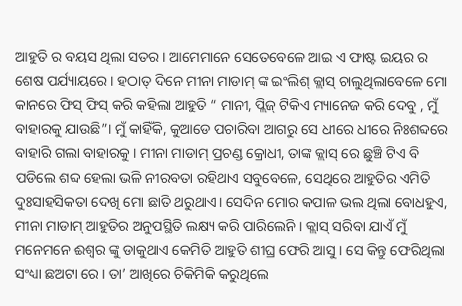ଆହୁତି ର ବୟସ ଥିଲା ସତର। ଆମେମାନେ ସେତେବେଳେ ଆଇ ଏ ଫାଷ୍ଟ ଇୟର ର ଶେଷ ପର୍ଯ୍ୟାୟରେ । ହଠାତ୍ ଦିନେ ମୀନା ମାଡାମ୍ ଙ୍କ ଇଂଲିଶ୍ କ୍ଲାସ୍ ଚାଲୁଥିଲାବେଳେ ମୋ କାନରେ ଫିସ୍ ଫିସ୍ କରି କହିଲା ଆହୁତି “ ମାନୀ, ପ୍ଲିଜ୍ ଟିକିଏ ମ୍ୟାନେଜ କରି ଦେବୁ , ମୁଁ ବାହାରକୁ ଯାଉଛି”। ମୁଁ କାହିଁକି, କୁଆଡେ ପଚାରିବା ଆଗରୁ ସେ ଧୀରେ ଧୀରେ ନିଃଶବ୍ଦରେ ବାହାରି ଗଲା ବାହାରକୁ । ମୀନା ମାଡାମ୍ ପ୍ରଚଣ୍ଡ କ୍ରୋଧୀ, ତାଙ୍କ କ୍ଲାସ୍ ରେ ଛୁଞ୍ଚି ଟିଏ ବି ପଡିଲେ ଶବ୍ଦ ହେଲା ଭଳି ନୀରବତା ରହିଥାଏ ସବୁବେଳେ, ସେଥିରେ ଆହୁତିର ଏମିତି ଦୁଃସାହସିକତା ଦେଖି ମୋ ଛାତି ଥରୁଥାଏ। ସେଦିନ ମୋର କପାଳ ଭଲ ଥିଲା ବୋଧହୁଏ, ମୀନା ମାଡାମ୍ ଆହୁତିର ଅନୁପସ୍ଥିତି ଲକ୍ଷ୍ୟ କରି ପାରିଲେନି । କ୍ଲାସ୍ ସରିବା ଯାଏଁ ମୁଁ ମନେମନେ ଈଶ୍ବର ଙ୍କୁ ଡାକୁଥାଏ କେମିତି ଆହୁତି ଶୀଘ୍ର ଫେରି ଆସୁ । ସେ କିନ୍ତୁ ଫେରିଥିଲା ସଂଧ୍ୟା ଛଅଟା ରେ। ତା’ ଆଖିରେ ଚିକିମିକି କରୁଥିଲେ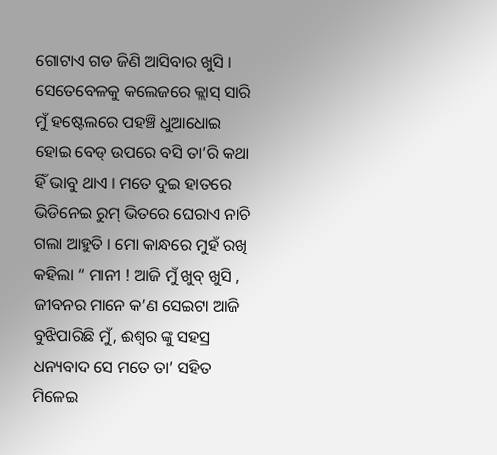ଗୋଟାଏ ଗଡ ଜିଣି ଆସିବାର ଖୁସି । ସେତେବେଳକୁ କଲେଜରେ କ୍ଲାସ୍ ସାରି ମୁଁ ହଷ୍ଟେଲରେ ପହଞ୍ଚି ଧୁଆଧୋଇ ହୋଇ ବେଡ୍ ଉପରେ ବସି ତା’ରି କଥା ହିଁ ଭାବୁ ଥାଏ । ମତେ ଦୁଇ ହାତରେ ଭିଡିନେଇ ରୁମ୍ ଭିତରେ ଘେରାଏ ନାଚି ଗଲା ଆହୁତି । ମୋ କାନ୍ଧରେ ମୁହଁ ରଖି କହିଲା “ ମାନୀ ! ଆଜି ମୁଁ ଖୁବ୍ ଖୁସି , ଜୀବନର ମାନେ କ’ଣ ସେଇଟା ଆଜି ବୁଝିପାରିଛି ମୁଁ, ଈଶ୍ବର ଙ୍କୁ ସହସ୍ର ଧନ୍ୟବାଦ ସେ ମତେ ତା’ ସହିତ ମିଳେଇ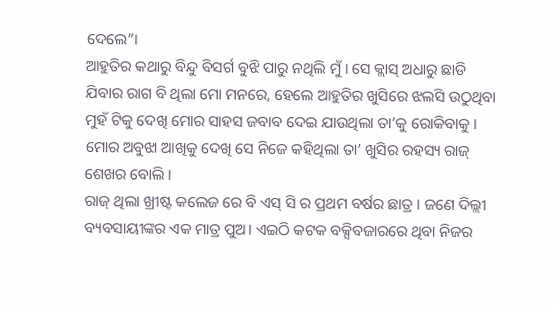ଦେଲେ”।
ଆହୁତିର କଥାରୁ ବିନ୍ଦୁ ବିସର୍ଗ ବୁଝି ପାରୁ ନଥିଲି ମୁଁ । ସେ କ୍ଲାସ୍ ଅଧାରୁ ଛାଡି ଯିବାର ରାଗ ବି ଥିଲା ମୋ ମନରେ, ହେଲେ ଆହୁତିର ଖୁସିରେ ଝଲସି ଉଠୁଥିବା ମୁହଁ ଟିକୁ ଦେଖି ମୋର ସାହସ ଜବାବ ଦେଇ ଯାଉଥିଲା ତା’କୁ ରୋକିବାକୁ । ମୋର ଅବୁଝା ଆଖିକୁ ଦେଖି ସେ ନିଜେ କହିଥିଲା ତା’ ଖୁସିର ରହସ୍ୟ ରାଜ୍ ଶେଖର ବୋଲି ।
ରାଜ୍ ଥିଲା ଖ୍ରୀଷ୍ଟ କଲେଜ ରେ ବି ଏସ୍ ସି ର ପ୍ରଥମ ବର୍ଷର ଛାତ୍ର । ଜଣେ ଦିଲ୍ଲୀ ବ୍ୟବସାୟୀଙ୍କର ଏକ ମାତ୍ର ପୁଅ। ଏଇଠି କଟକ ବକ୍ସିବଜାରରେ ଥିବା ନିଜର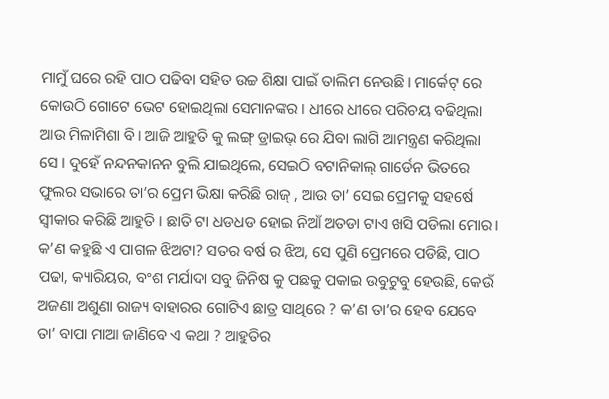ମାମୁଁ ଘରେ ରହି ପାଠ ପଢିବା ସହିତ ଉଚ୍ଚ ଶିକ୍ଷା ପାଇଁ ତାଲିମ ନେଉଛି। ମାର୍କେଟ୍ ରେ କୋଉଠି ଗୋଟେ ଭେଟ ହୋଇଥିଲା ସେମାନଙ୍କର । ଧୀରେ ଧୀରେ ପରିଚୟ ବଢିଥିଲା ଆଉ ମିଳାମିଶା ବି। ଆଜି ଆହୁତି କୁ ଲଙ୍ଗ୍ ଡ୍ରାଇଭ୍ ରେ ଯିବା ଲାଗି ଆମନ୍ତ୍ରଣ କରିଥିଲା ସେ । ଦୁହେଁ ନନ୍ଦନକାନନ ବୁଲି ଯାଇଥିଲେ, ସେଇଠି ବଟାନିକାଲ୍ ଗାର୍ଡେନ ଭିତରେ ଫୁଲର ସଭାରେ ତା’ର ପ୍ରେମ ଭିକ୍ଷା କରିଛି ରାଜ୍ , ଆଉ ତା’ ସେଇ ପ୍ରେମକୁ ସହର୍ଷେ ସ୍ୱୀକାର କରିଛି ଆହୁତି । ଛାତି ଟା ଧଡଧଡ ହୋଇ ନିଆଁ ଅତଡା ଟାଏ ଖସି ପଡିଲା ମୋର। କ’ଣ କହୁଛି ଏ ପାଗଳ ଝିଅଟା? ସତର ବର୍ଷ ର ଝିଅ, ସେ ପୁଣି ପ୍ରେମରେ ପଡିଛି, ପାଠ ପଢା, କ୍ୟାରିୟର, ବଂଶ ମର୍ଯାଦା ସବୁ ଜିନିଷ କୁ ପଛକୁ ପକାଇ ଉବୁଟୁବୁ ହେଉଛି, କେଉଁ ଅଜଣା ଅଶୁଣା ରାଜ୍ୟ ବାହାରର ଗୋଟିଏ ଛାତ୍ର ସାଥିରେ ? କ’ଣ ତା’ର ହେବ ଯେବେ ତା’ ବାପା ମାଆ ଜାଣିବେ ଏ କଥା ? ଆହୁତିର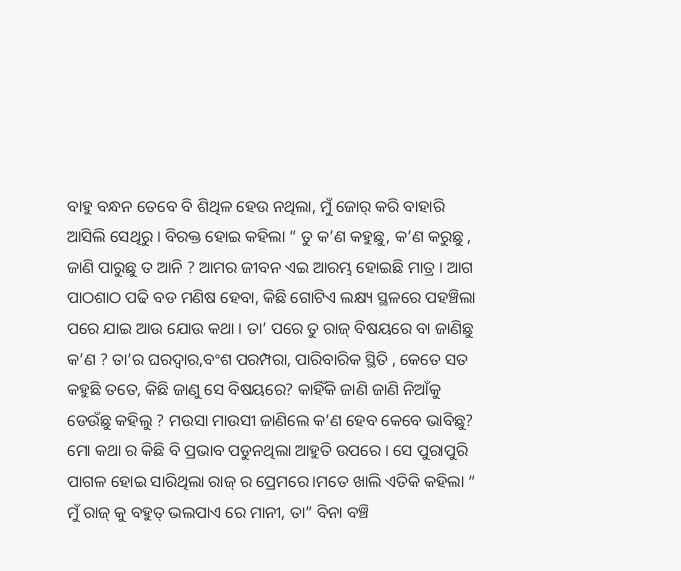ବାହୁ ବନ୍ଧନ ତେବେ ବି ଶିଥିଳ ହେଉ ନଥିଲା, ମୁଁ ଜୋର୍ କରି ବାହାରି ଆସିଲି ସେଥିରୁ । ବିରକ୍ତ ହୋଇ କହିଲା “ ତୁ କ’ଣ କହୁଛୁ, କ’ଣ କରୁଛୁ , ଜାଣି ପାରୁଛୁ ତ ଆନି ? ଆମର ଜୀବନ ଏଇ ଆରମ୍ଭ ହୋଇଛି ମାତ୍ର । ଆଗ ପାଠଶାଠ ପଢି ବଡ ମଣିଷ ହେବା, କିଛି ଗୋଟିଏ ଲକ୍ଷ୍ୟ ସ୍ଥଳରେ ପହଞ୍ଚିଲା ପରେ ଯାଇ ଆଉ ଯୋଉ କଥା । ତା’ ପରେ ତୁ ରାଜ୍ ବିଷୟରେ ବା ଜାଣିଛୁ କ’ଣ ? ତା’ର ଘରଦ୍ବାର,ବଂଶ ପରମ୍ପରା, ପାରିବାରିକ ସ୍ଥିତି , କେତେ ସତ କହୁଛି ତତେ, କିଛି ଜାଣୁ ସେ ବିଷୟରେ? କାହିଁକି ଜାଣି ଜାଣି ନିଆଁକୁ ଡେଉଁଛୁ କହିଲୁ ? ମଉସା ମାଉସୀ ଜାଣିଲେ କ’ଣ ହେବ କେବେ ଭାବିଛୁ? ମୋ କଥା ର କିଛି ବି ପ୍ରଭାବ ପଡୁନଥିଲା ଆହୁତି ଉପରେ । ସେ ପୁରାପୁରି ପାଗଳ ହୋଇ ସାରିଥିଲା ରାଜ୍ ର ପ୍ରେମରେ।ମତେ ଖାଲି ଏତିକି କହିଲା “ ମୁଁ ରାଜ୍ କୁ ବହୁତ୍ ଭଲପାଏ ରେ ମାନୀ, ତା” ବିନା ବଞ୍ଚି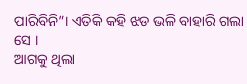ପାରିବିନି”। ଏତିକି କହି ଝଡ ଭଳି ବାହାରି ଗଲା ସେ ।
ଆଗକୁ ଥିଲା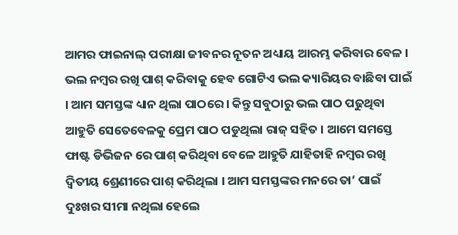ଆମର ଫାଇନାଲ୍ ପରୀକ୍ଷା ଜୀବନର ନୂତନ ଅଧ୍ୟାୟ ଆରମ୍ଭ କରିବାର ବେଳ । ଭଲ ନମ୍ବର ରଖି ପାଶ୍ କରିବାକୁ ହେବ ଗୋଟିଏ ଭଲ କ୍ୟାରିୟର ବାଛିବା ପାଇଁ । ଆମ ସମସ୍ତଙ୍କ ଧ୍ୟାନ ଥିଲା ପାଠରେ । କିନ୍ତୁ ସବୁଠାରୁ ଭଲ ପାଠ ପଢୁଥିବା ଆହୁତି ସେତେବେଳକୁ ପ୍ରେମ ପାଠ ପଡୁଥିଲା ରାଜ୍ ସହିତ । ଆମେ ସମସ୍ତେ ଫାଷ୍ଟ ଡିଭିଜନ ରେ ପାଶ୍ କରିଥିବା ବେଳେ ଆହୁତି ଯାହିତାହି ନମ୍ବର ରଖି ଦ୍ୱିତୀୟ ଶ୍ରେଣୀରେ ପାଶ୍ କରିଥିଲା । ଆମ ସମସ୍ତଙ୍କର ମନରେ ତା’ ପାଇଁ ଦୁଃଖର ସୀମା ନଥିଲା ହେଲେ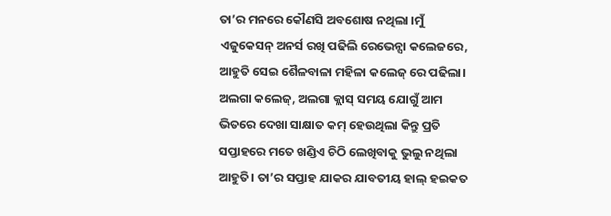ତା’ର ମନରେ କୌଣସି ଅବଶୋଷ ନଥିଲା ।ମୁଁ ଏଜୁକେସନ୍ ଅନର୍ସ ରଖି ପଢିଲି ରେଭେନ୍ସା କଲେଜରେ, ଆହୁତି ସେଇ ଶୈଳବାଳା ମହିଳା କଲେଜ୍ ରେ ପଢିଲା। ଅଲଗା କଲେଜ୍, ଅଲଗା କ୍ଲାସ୍ ସମୟ ଯୋଗୁଁ ଆମ ଭିତରେ ଦେଖା ସାକ୍ଷାତ କମ୍ ହେଉଥିଲା କିନ୍ତୁ ପ୍ରତି ସପ୍ତାହରେ ମତେ ଖଣ୍ଡିଏ ଚିଠି ଲେଖିବାକୁ ଭୁଲୁ ନଥିଲା ଆହୁତି। ତା’ର ସପ୍ତାହ ଯାକର ଯାବତୀୟ ହାଲ୍ ହଇକତ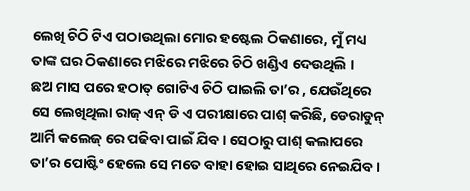ଲେଖି ଚିଠି ଟିଏ ପଠାଉଥିଲା ମୋର ହଷ୍ଟେଲ ଠିକଣାରେ, ମୁଁ ମଧ୍ୟ ତାଙ୍କ ଘର ଠିକଣାରେ ମଝିରେ ମଝିରେ ଚିଠି ଖଣ୍ଡିଏ ଦେଉଥିଲି ।
ଛଅ ମାସ ପରେ ହଠାତ୍ ଗୋଟିଏ ଚିଠି ପାଇଲି ତା’ର , ଯେଉଁଥିରେ ସେ ଲେଖିଥିଲା ରାଜ୍ ଏନ୍ ଡି ଏ ପରୀକ୍ଷାରେ ପାଶ୍ କରିଛି, ଡେରାଡୁନ୍ ଆର୍ମି କଲେଜ୍ ରେ ପଢିବା ପାଇଁ ଯିବ । ସେଠାରୁ ପାଶ୍ କଲାପରେ ତା’ର ପୋଷ୍ଟିଂ ହେଲେ ସେ ମତେ ବାହା ହୋଇ ସାଥିରେ ନେଇଯିବ।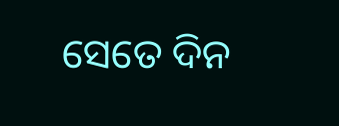ସେତେ ଦିନ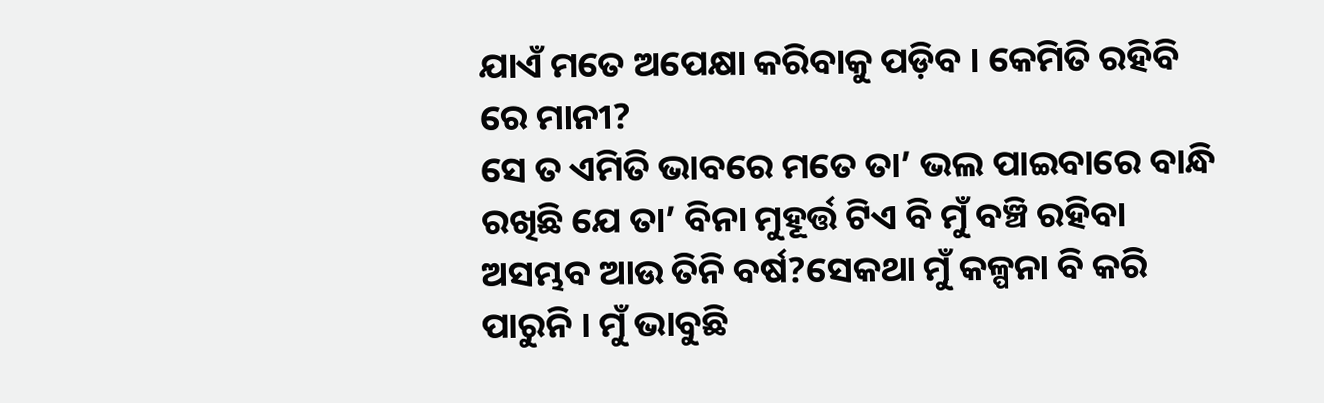ଯାଏଁ ମତେ ଅପେକ୍ଷା କରିବାକୁ ପଡ଼ିବ । କେମିତି ରହିବି ରେ ମାନୀ?
ସେ ତ ଏମିତି ଭାବରେ ମତେ ତା’ ଭଲ ପାଇବାରେ ବାନ୍ଧି ରଖିଛି ଯେ ତା’ ବିନା ମୁହୂର୍ତ୍ତ ଟିଏ ବି ମୁଁ ବଞ୍ଚି ରହିବା ଅସମ୍ଭବ ଆଉ ତିନି ବର୍ଷ?ସେକଥା ମୁଁ କଳ୍ପନା ବି କରି ପାରୁନି । ମୁଁ ଭାବୁଛି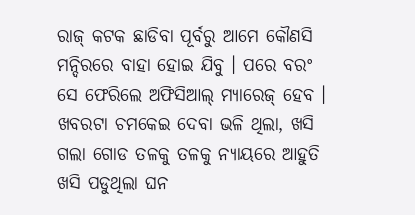ରାଜ୍ କଟକ ଛାଡିବା ପୂର୍ବରୁ ଆମେ କୌଣସି ମନ୍ଦିରରେ ବାହା ହୋଇ ଯିବୁ । ପରେ ବରଂ ସେ ଫେରିଲେ ଅଫିସିଆଲ୍ ମ୍ୟାରେଜ୍ ହେବ । ଖବରଟା ଚମକେଇ ଦେବା ଭଳି ଥିଲା, ଖସି ଗଲା ଗୋଡ ତଳକୁ ତଳକୁ ନ୍ୟାୟରେ ଆହୁତି ଖସି ପଡୁଥିଲା ଘନ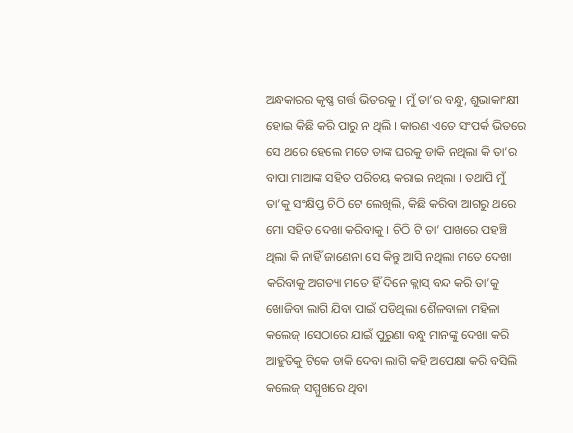ଅନ୍ଧକାରର କୃଷ୍ଣ ଗର୍ତ୍ତ ଭିତରକୁ । ମୁଁ ତା’ର ବନ୍ଧୁ, ଶୁଭାକାଂକ୍ଷୀ ହୋଇ କିଛି କରି ପାରୁ ନ ଥିଲି । କାରଣ ଏତେ ସଂପର୍କ ଭିତରେ ସେ ଥରେ ହେଲେ ମତେ ତାଙ୍କ ଘରକୁ ଡାକି ନଥିଲା କି ତା’ର ବାପା ମାଆଙ୍କ ସହିତ ପରିଚୟ କରାଇ ନଥିଲା । ତଥାପି ମୁଁ ତା’କୁ ସଂକ୍ଷିପ୍ତ ଚିଠି ଟେ ଲେଖିଲି, କିଛି କରିବା ଆଗରୁ ଥରେ ମୋ ସହିତ ଦେଖା କରିବାକୁ । ଚିଠି ଟି ତା’ ପାଖରେ ପହଞ୍ଚି ଥିଲା କି ନାହିଁ ଜାଣେନା ସେ କିନ୍ତୁ ଆସି ନଥିଲା ମତେ ଦେଖା କରିବାକୁ ଅଗତ୍ୟା ମତେ ହିଁ ଦିନେ କ୍ଲାସ୍ ବନ୍ଦ କରି ତା’କୁ ଖୋଜିବା ଲାଗି ଯିବା ପାଇଁ ପଡିଥିଲା ଶୈଳବାଳା ମହିଳା କଲେଜ୍ ।ସେଠାରେ ଯାଇଁ ପୁରୁଣା ବନ୍ଧୁ ମାନଙ୍କୁ ଦେଖା କରି ଆହୁତିକୁ ଟିକେ ଡାକି ଦେବା ଲାଗି କହି ଅପେକ୍ଷା କରି ବସିଲି କଲେଜ୍ ସମ୍ମୁଖରେ ଥିବା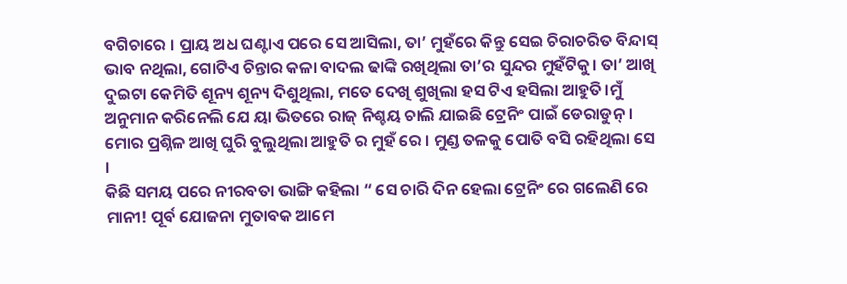ବଗିଚାରେ । ପ୍ରାୟ ଅଧ ଘଣ୍ଟାଏ ପରେ ସେ ଆସିଲା, ତା’ ମୁହଁରେ କିନ୍ତୁ ସେଇ ଚିରାଚରିତ ବିନ୍ଦାସ୍ ଭାବ ନଥିଲା, ଗୋଟିଏ ଚିନ୍ତାର କଳା ବାଦଲ ଢାଙ୍କି ରଖିଥିଲା ତା’ର ସୁନ୍ଦର ମୁହଁଟିକୁ। ତା’ ଆଖି ଦୁଇଟା କେମିତି ଶୂନ୍ୟ ଶୂନ୍ୟ ଦିଶୁଥିଲା, ମତେ ଦେଖି ଶୁଖିଲା ହସ ଟିଏ ହସିଲା ଆହୁତି।ମୁଁ ଅନୁମାନ କରିନେଲି ଯେ ୟା ଭିତରେ ରାଜ୍ ନିଶ୍ଚୟ ଚାଲି ଯାଇଛି ଟ୍ରେନିଂ ପାଇଁ ଡେରାଡୁନ୍ । ମୋର ପ୍ରଶ୍ନିଳ ଆଖି ଘୁରି ବୁଲୁଥିଲା ଆହୁତି ର ମୁହଁ ରେ । ମୁଣ୍ଡ ତଳକୁ ପୋତି ବସି ରହିଥିଲା ସେ ।
କିଛି ସମୟ ପରେ ନୀରବତା ଭାଙ୍ଗି କହିଲା “ ସେ ଚାରି ଦିନ ହେଲା ଟ୍ରେନିଂ ରେ ଗଲେଣି ରେ ମାନୀ! ପୂର୍ବ ଯୋଜନା ମୁତାବକ ଆମେ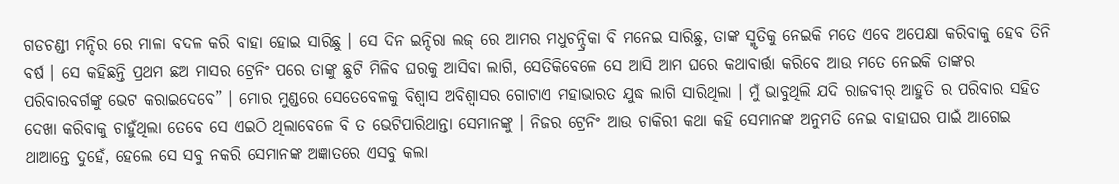ଗଡଚଣ୍ଡୀ ମନ୍ଦିର ରେ ମାଳା ବଦଳ କରି ବାହା ହୋଇ ସାରିଛୁ । ସେ ଦିନ ଇନ୍ଦିରା ଲଜ୍ ରେ ଆମର ମଧୁଚନ୍ଦ୍ରିକା ବି ମନେଇ ସାରିଛୁ, ତାଙ୍କ ସ୍ମୃତିକୁ ନେଇକି ମତେ ଏବେ ଅପେକ୍ଷା କରିବାକୁ ହେବ ତିନି ବର୍ଷ । ସେ କହିଛନ୍ତି ପ୍ରଥମ ଛଅ ମାସର ଟ୍ରେନିଂ ପରେ ତାଙ୍କୁ ଛୁଟି ମିଳିବ ଘରକୁ ଆସିବା ଲାଗି, ସେତିକିବେଳେ ସେ ଆସି ଆମ ଘରେ କଥାବାର୍ତ୍ତା କରିବେ ଆଉ ମତେ ନେଇକି ତାଙ୍କର ପରିବାରବର୍ଗଙ୍କୁ ଭେଟ କରାଇଦେବେ” । ମୋର ମୁଣ୍ଡରେ ସେତେବେଳକୁ ବିଶ୍ୱାସ ଅବିଶ୍ବାସର ଗୋଟାଏ ମହାଭାରତ ଯୁଦ୍ଧ ଲାଗି ସାରିଥିଲା । ମୁଁ ଭାବୁଥିଲି ଯଦି ରାଜବୀର୍ ଆହୁତି ର ପରିବାର ସହିତ ଦେଖା କରିବାକୁ ଚାହୁଁଥିଲା ତେବେ ସେ ଏଇଠି ଥିଲାବେଳେ ବି ତ ଭେଟିପାରିଥାନ୍ତା ସେମାନଙ୍କୁ । ନିଜର ଟ୍ରେନିଂ ଆଉ ଚାକିରୀ କଥା କହି ସେମାନଙ୍କ ଅନୁମତି ନେଇ ବାହାଘର ପାଇଁ ଆଗେଇ ଥାଆନ୍ତେ ଦୁହେଁ, ହେଲେ ସେ ସବୁ ନକରି ସେମାନଙ୍କ ଅଜ୍ଞାତରେ ଏସବୁ କଲା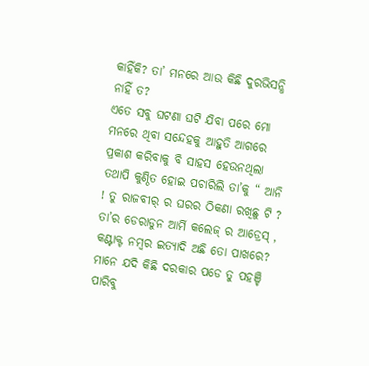କାହିଁକି? ତା’ ମନରେ ଆଉ କିଛି ଦୁରଭିସନ୍ଧି ନାହିଁ ତ?
ଏତେ ସବୁ ଘଟଣା ଘଟି ଯିବା ପରେ ମୋ ମନରେ ଥିବା ସନ୍ଦେହକୁ ଆହୁତି ଆଗରେ ପ୍ରକାଶ କରିବାକୁ ବି ସାହସ ହେଉନଥିଲା ତଥାପି କୁଣ୍ଠିତ ହୋଇ ପଚାରିଲି ତା’କୁ “ ଆନି ! ତୁ ରାଜବୀର୍ ର ଘରର ଠିକଣା ରଖିଛୁ ଟି ? ତା’ର ଡେରାଡୁନ ଆର୍ମି କଲେଜ୍ ର ଆଡ୍ରେସ୍ , କଣ୍ଟାକ୍ଟ ନମ୍ବର ଇତ୍ୟାଦି ଅଛି ତୋ ପାଖରେ? ମାନେ ଯଦି କିଛି ଦରକାର ପଡେ ତୁ ପହଞ୍ଚି ପାରିବୁ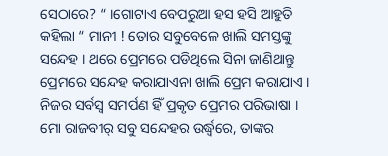ସେଠାରେ? “ ।ଗୋଟାଏ ବେପରୁଆ ହସ ହସି ଆହୁତି କହିଲା “ ମାନୀ ! ତୋର ସବୁବେଳେ ଖାଲି ସମସ୍ତଙ୍କୁ ସନ୍ଦେହ । ଥରେ ପ୍ରେମରେ ପଡିଥିଲେ ସିନା ଜାଣିଥାନ୍ତୁ ପ୍ରେମରେ ସନ୍ଦେହ କରାଯାଏନା ଖାଲି ପ୍ରେମ କରାଯାଏ । ନିଜର ସର୍ବସ୍ଵ ସମର୍ପଣ ହିଁ ପ୍ରକୃତ ପ୍ରେମର ପରିଭାଷା । ମୋ ରାଜବୀର୍ ସବୁ ସନ୍ଦେହର ଉର୍ଦ୍ଧ୍ବରେ, ତାଙ୍କର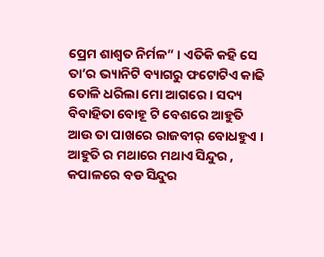ପ୍ରେମ ଶାଶ୍ଵତ ନିର୍ମଳ” । ଏତିକି କହି ସେ ତା’ର ଭ୍ୟାନିଟି ବ୍ୟାଗରୁ ଫଟୋଟିଏ କାଢି ତୋଳି ଧରିଲା ମୋ ଆଗରେ । ସଦ୍ୟ ବିବାହିତା ବୋହୂ ଟି ବେଶରେ ଆହୁତି ଆଉ ତା ପାଖରେ ରାଜବୀର୍ ବୋଧହୁଏ । ଆହୁତି ର ମଥାରେ ମଥାଏ ସିନ୍ଦୁର , କପାଳରେ ବଡ ସିନ୍ଦୁର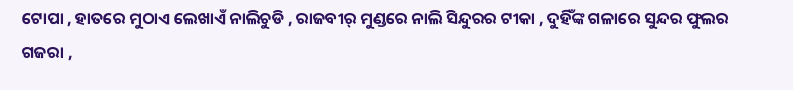ଟୋପା , ହାତରେ ମୁଠାଏ ଲେଖାଏଁ ନାଲିଚୁଡି , ରାଜବୀର୍ ମୁଣ୍ଡରେ ନାଲି ସିନ୍ଦୁରର ଟୀକା , ଦୁହିଁଙ୍କ ଗଳାରେ ସୁନ୍ଦର ଫୁଲର ଗଜରା ,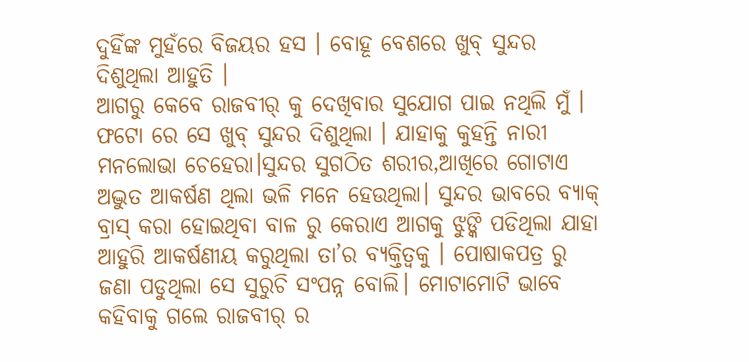ଦୁହିଁଙ୍କ ମୁହଁରେ ବିଜୟର ହସ । ବୋହୂ ବେଶରେ ଖୁବ୍ ସୁନ୍ଦର ଦିଶୁଥିଲା ଆହୁତି ।
ଆଗରୁ କେବେ ରାଜବୀର୍ କୁ ଦେଖିବାର ସୁଯୋଗ ପାଇ ନଥିଲି ମୁଁ । ଫଟୋ ରେ ସେ ଖୁବ୍ ସୁନ୍ଦର ଦିଶୁଥିଲା । ଯାହାକୁ କୁହନ୍ତି ନାରୀ ମନଲୋଭା ଚେହେରା।ସୁନ୍ଦର ସୁଗଠିତ ଶରୀର,ଆଖିରେ ଗୋଟାଏ ଅଦ୍ଭୁତ ଆକର୍ଷଣ ଥିଲା ଭଳି ମନେ ହେଉଥିଲା। ସୁନ୍ଦର ଭାବରେ ବ୍ୟାକ୍ ବ୍ରାସ୍ କରା ହୋଇଥିବା ବାଳ ରୁ କେରାଏ ଆଗକୁ ଝୁଙ୍କି ପଡିଥିଲା ଯାହା ଆହୁରି ଆକର୍ଷଣୀୟ କରୁଥିଲା ତା’ର ବ୍ୟକ୍ତିତ୍ୱକୁ । ପୋଷାକପତ୍ର ରୁ ଜଣା ପଡୁଥିଲା ସେ ସୁରୁଚି ସଂପନ୍ନ ବୋଲି। ମୋଟାମୋଟି ଭାବେ କହିବାକୁ ଗଲେ ରାଜବୀର୍ ର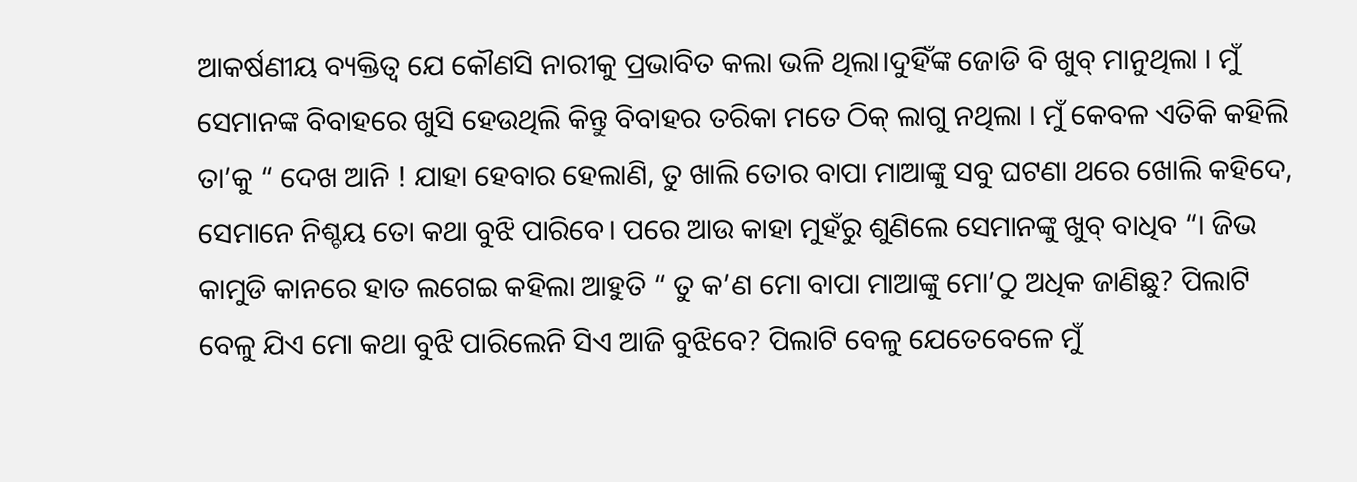ଆକର୍ଷଣୀୟ ବ୍ୟକ୍ତିତ୍ୱ ଯେ କୌଣସି ନାରୀକୁ ପ୍ରଭାବିତ କଲା ଭଳି ଥିଲା।ଦୁହିଁଙ୍କ ଜୋଡି ବି ଖୁବ୍ ମାନୁଥିଲା । ମୁଁ ସେମାନଙ୍କ ବିବାହରେ ଖୁସି ହେଉଥିଲି କିନ୍ତୁ ବିବାହର ତରିକା ମତେ ଠିକ୍ ଲାଗୁ ନଥିଲା । ମୁଁ କେବଳ ଏତିକି କହିଲି ତା’କୁ “ ଦେଖ ଆନି ! ଯାହା ହେବାର ହେଲାଣି, ତୁ ଖାଲି ତୋର ବାପା ମାଆଙ୍କୁ ସବୁ ଘଟଣା ଥରେ ଖୋଲି କହିଦେ, ସେମାନେ ନିଶ୍ଚୟ ତୋ କଥା ବୁଝି ପାରିବେ। ପରେ ଆଉ କାହା ମୁହଁରୁ ଶୁଣିଲେ ସେମାନଙ୍କୁ ଖୁବ୍ ବାଧିବ “। ଜିଭ କାମୁଡି କାନରେ ହାତ ଲଗେଇ କହିଲା ଆହୁତି “ ତୁ କ’ଣ ମୋ ବାପା ମାଆଙ୍କୁ ମୋ’ଠୁ ଅଧିକ ଜାଣିଛୁ? ପିଲାଟି ବେଳୁ ଯିଏ ମୋ କଥା ବୁଝି ପାରିଲେନି ସିଏ ଆଜି ବୁଝିବେ? ପିଲାଟି ବେଳୁ ଯେତେବେଳେ ମୁଁ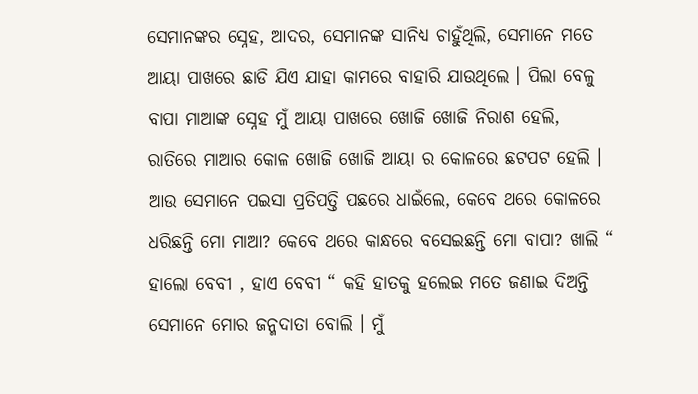ସେମାନଙ୍କର ସ୍ନେହ, ଆଦର, ସେମାନଙ୍କ ସାନିଧ୍ୟ ଚାହୁଁଥିଲି, ସେମାନେ ମତେ ଆୟା ପାଖରେ ଛାଡି ଯିଏ ଯାହା କାମରେ ବାହାରି ଯାଉଥିଲେ । ପିଲା ବେଳୁ ବାପା ମାଆଙ୍କ ସ୍ନେହ ମୁଁ ଆୟା ପାଖରେ ଖୋଜି ଖୋଜି ନିରାଶ ହେଲି, ରାତିରେ ମାଆର କୋଳ ଖୋଜି ଖୋଜି ଆୟା ର କୋଳରେ ଛଟପଟ ହେଲି । ଆଉ ସେମାନେ ପଇସା ପ୍ରତିପତ୍ତି ପଛରେ ଧାଇଁଲେ, କେବେ ଥରେ କୋଳରେ ଧରିଛନ୍ତି ମୋ ମାଆ? କେବେ ଥରେ କାନ୍ଧରେ ବସେଇଛନ୍ତି ମୋ ବାପା? ଖାଲି “ ହାଲୋ ବେବୀ , ହାଏ ବେବୀ “ କହି ହାତକୁ ହଲେଇ ମତେ ଜଣାଇ ଦିଅନ୍ତି ସେମାନେ ମୋର ଜନ୍ମଦାତା ବୋଲି । ମୁଁ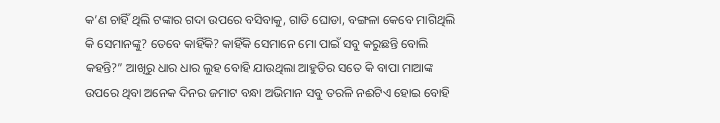କ’ଣ ଚାହିଁ ଥିଲି ଟଙ୍କାର ଗଦା ଉପରେ ବସିବାକୁ, ଗାଡି ଘୋଡା, ବଙ୍ଗଳା କେବେ ମାଗିଥିଲି କି ସେମାନଙ୍କୁ? ତେବେ କାହିଁକି? କାହିଁକି ସେମାନେ ମୋ ପାଇଁ ସବୁ କରୁଛନ୍ତି ବୋଲି କହନ୍ତି?” ଆଖିରୁ ଧାର ଧାର ଲୁହ ବୋହି ଯାଉଥିଲା ଆହୁତିର ସତେ କି ବାପା ମାଆଙ୍କ ଉପରେ ଥିବା ଅନେକ ଦିନର ଜମାଟ ବନ୍ଧା ଅଭିମାନ ସବୁ ତରଳି ନଈଟିଏ ହୋଇ ବୋହି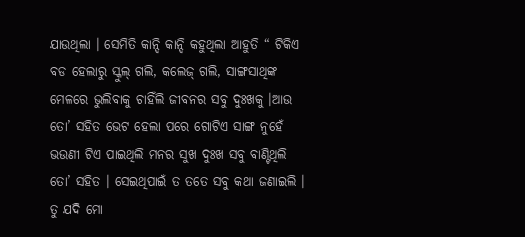ଯାଉଥିଲା । ସେମିତି କାନ୍ଦି କାନ୍ଦି କହୁଥିଲା ଆହୁତି “ ଟିକିଏ ବଡ ହେଲାରୁ ସ୍କୁଲ୍ ଗଲି, କଲେଜ୍ ଗଲି, ସାଙ୍ଗସାଥିଙ୍କ ମେଳରେ ଭୁଲିବାକୁ ଚାହିଁଲି ଜୀବନର ସବୁ ଦୁଃଖକୁ ।ଆଉ ତୋ’ ସହିତ ଭେଟ ହେଲା ପରେ ଗୋଟିଏ ସାଙ୍ଗ ନୁହେଁ ଭଉଣୀ ଟିଏ ପାଇଥିଲି ମନର ସୁଖ ଦୁଃଖ ସବୁ ବାଣ୍ଟିଥିଲି ତୋ’ ସହିତ । ସେଇଥିପାଇଁ ତ ତତେ ସବୁ କଥା ଜଣାଇଲି । ତୁ ଯଦି ମୋ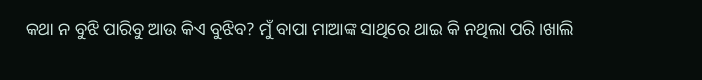କଥା ନ ବୁଝି ପାରିବୁ ଆଉ କିଏ ବୁଝିବ? ମୁଁ ବାପା ମାଆଙ୍କ ସାଥିରେ ଥାଇ କି ନଥିଲା ପରି ।ଖାଲି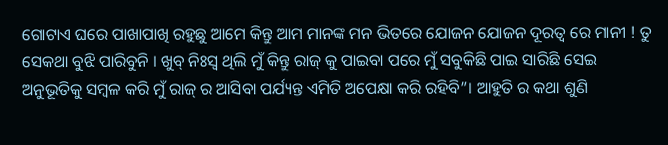ଗୋଟାଏ ଘରେ ପାଖାପାଖି ରହୁଛୁ ଆମେ କିନ୍ତୁ ଆମ ମାନଙ୍କ ମନ ଭିତରେ ଯୋଜନ ଯୋଜନ ଦୂରତ୍ବ ରେ ମାନୀ ! ତୁ ସେକଥା ବୁଝି ପାରିବୁନି । ଖୁବ୍ ନିଃସ୍ବ ଥିଲି ମୁଁ କିନ୍ତୁ ରାଜ୍ କୁ ପାଇବା ପରେ ମୁଁ ସବୁକିଛି ପାଇ ସାରିଛି ସେଇ ଅନୁଭୂତିକୁ ସମ୍ବଳ କରି ମୁଁ ରାଜ୍ ର ଆସିବା ପର୍ଯ୍ୟନ୍ତ ଏମିତି ଅପେକ୍ଷା କରି ରହିବି”। ଆହୁତି ର କଥା ଶୁଣି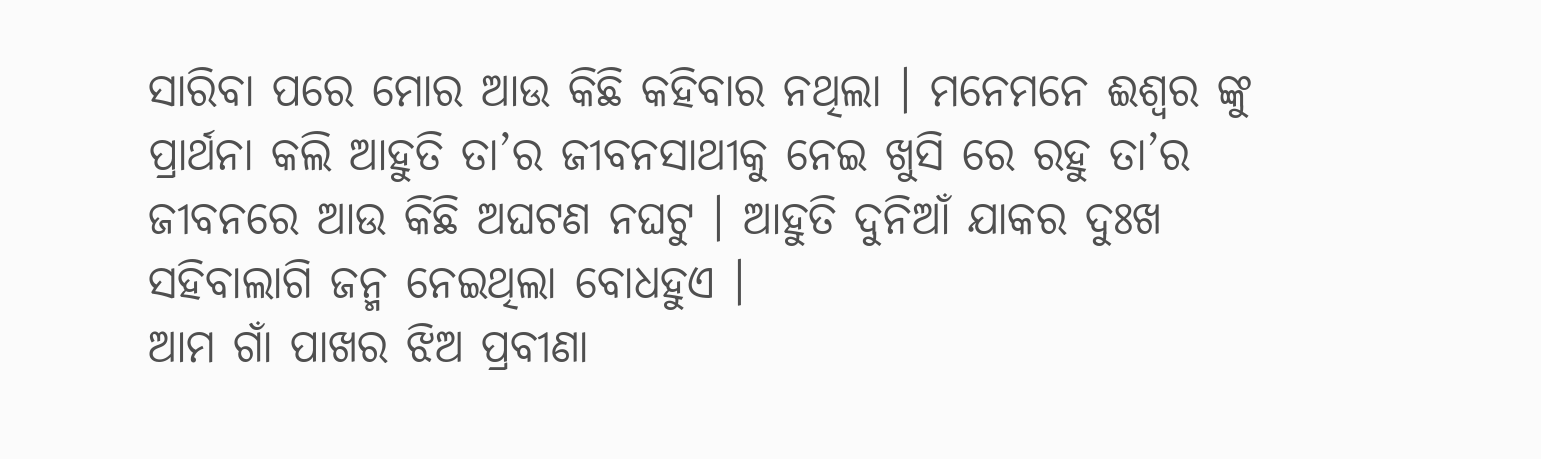ସାରିବା ପରେ ମୋର ଆଉ କିଛି କହିବାର ନଥିଲା । ମନେମନେ ଈଶ୍ଵର ଙ୍କୁ ପ୍ରାର୍ଥନା କଲି ଆହୁତି ତା’ର ଜୀବନସାଥୀକୁ ନେଇ ଖୁସି ରେ ରହୁ ତା’ର ଜୀବନରେ ଆଉ କିଛି ଅଘଟଣ ନଘଟୁ । ଆହୁତି ଦୁନିଆଁ ଯାକର ଦୁଃଖ ସହିବାଲାଗି ଜନ୍ମ ନେଇଥିଲା ବୋଧହୁଏ ।
ଆମ ଗାଁ ପାଖର ଝିଅ ପ୍ରବୀଣା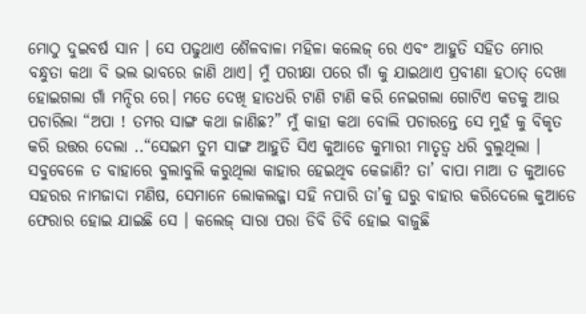ମୋଠୁ ଦୁଇବର୍ଷ ସାନ । ସେ ପଢୁଥାଏ ଶୈଳବାଳା ମହିଳା କଲେଜ୍ ରେ ଏବଂ ଆହୁତି ସହିତ ମୋର ବନ୍ଧୁତା କଥା ବି ଭଲ ଭାବରେ ଜାଣି ଥାଏ। ମୁଁ ପରୀକ୍ଷା ପରେ ଗାଁ କୁ ଯାଇଥାଏ ପ୍ରବୀଣା ହଠାତ୍ ଦେଖା ହୋଇଗଲା ଗାଁ ମନ୍ଦିର ରେ। ମତେ ଦେଖି ହାତଧରି ଟାଣି ଟାଣି କରି ନେଇଗଲା ଗୋଟିଏ କଡକୁ ଆଉ ପଚାରିଲା “ଅପା ! ତମର ସାଙ୍ଗ କଥା ଜାଣିଛ?” ମୁଁ କାହା କଥା ବୋଲି ପଚାରନ୍ତେ ସେ ମୁହଁ କୁ ବିକୃତ କରି ଉତ୍ତର ଦେଲା ..“ସେଇମ ତୁମ ସାଙ୍ଗ ଆହୁତି ସିଏ କୁଆଡେ କୁମାରୀ ମାତୃତ୍ବ ଧରି ବୁଲୁଥିଲା । ସବୁବେଳେ ତ ବାହାରେ ବୁଲାବୁଲି କରୁଥିଲା କାହାର ହେଇଥିବ କେଜାଣି? ତା’ ବାପା ମାଆ ତ କୁଆଡେ ସହରର ନାମଜାଦା ମଣିଷ, ସେମାନେ ଲୋକଲଜ୍ଜା ସହି ନପାରି ତା’କୁ ଘରୁ ବାହାର କରିଦେଲେ କୁଆଡେ ଫେରାର ହୋଇ ଯାଇଛି ସେ । କଲେଜ୍ ସାରା ପରା ଡିବି ଡିବି ହୋଇ ବାଜୁଛି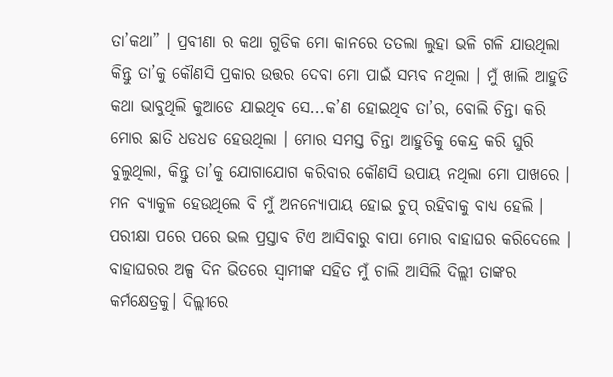ତା’କଥା” । ପ୍ରବୀଣା ର କଥା ଗୁଡିକ ମୋ କାନରେ ତତଲା ଲୁହା ଭଳି ଗଳି ଯାଉଥିଲା କିନ୍ତୁ ତା’କୁ କୌଣସି ପ୍ରକାର ଉତ୍ତର ଦେବା ମୋ ପାଇଁ ସମ୍ଭବ ନଥିଲା । ମୁଁ ଖାଲି ଆହୁତି କଥା ଭାବୁଥିଲି କୁଆଡେ ଯାଇଥିବ ସେ...କ’ଣ ହୋଇଥିବ ତା’ର, ବୋଲି ଚିନ୍ତା କରି ମୋର ଛାତି ଧଡଧଡ ହେଉଥିଲା । ମୋର ସମସ୍ତ ଚିନ୍ତା ଆହୁତିକୁ କେନ୍ଦ୍ର କରି ଘୁରି ବୁଲୁଥିଲା, କିନ୍ତୁ ତା’କୁ ଯୋଗାଯୋଗ କରିବାର କୌଣସି ଉପାୟ ନଥିଲା ମୋ ପାଖରେ । ମନ ବ୍ୟାକୁଳ ହେଉଥିଲେ ବି ମୁଁ ଅନନ୍ୟୋପାୟ ହୋଇ ଚୁପ୍ ରହିବାକୁ ବାଧ୍ୟ ହେଲି ।
ପରୀକ୍ଷା ପରେ ପରେ ଭଲ ପ୍ରସ୍ତାବ ଟିଏ ଆସିବାରୁ ବାପା ମୋର ବାହାଘର କରିଦେଲେ । ବାହାଘରର ଅଳ୍ପ ଦିନ ଭିତରେ ସ୍ୱାମୀଙ୍କ ସହିତ ମୁଁ ଚାଲି ଆସିଲି ଦିଲ୍ଲୀ ତାଙ୍କର କର୍ମକ୍ଷେତ୍ରକୁ। ଦିଲ୍ଲୀରେ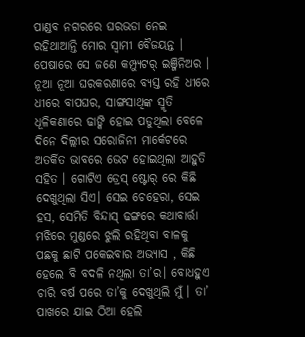ପାଣ୍ଡବ ନଗରରେ ଘରଭଡା ନେଇ ରହିଥାଆନ୍ତି ମୋର ସ୍ୱାମୀ ବୈଜୟନ୍ତ । ପେଷାରେ ସେ ଜଣେ କମ୍ପ୍ୟୁଟର୍ ଇଞ୍ଜିନିଅର । ନୂଆ ନୂଆ ଘରକରଣାରେ ବ୍ୟସ୍ତ ରହି ଧୀରେ ଧୀରେ ବାପଘର, ସାଙ୍ଗସାଥିଙ୍କ ସ୍ମୃତି ଧୂଳିକଣାରେ ଢାଙ୍କି ହୋଇ ପଡୁଥିଲା ବେଳେ ଦିନେ ଦିଲ୍ଲୀର ସରୋଜିନୀ ମାର୍କେଟରେ ଅତର୍କିତ ଭାବରେ ଭେଟ ହୋଇଥିଲା ଆହୁତି ସହିତ । ଗୋଟିଏ ଡ୍ରେସ୍ ଷ୍ଟୋର୍ ରେ କିଛି ଦେଖୁଥିଲା ସିଏ। ସେଇ ଚେହେରା, ସେଇ ହସ, ସେମିତି ବିନ୍ଦାସ୍ ଢଙ୍ଗରେ କଥାବାର୍ତ୍ତା ମଝିରେ ମୁଣ୍ଡରେ ଝୁଲି ରହିଥିବା ବାଳକୁ ପଛକୁ ଛାଟି ପକେଇବାର ଅଭ୍ୟାସ , କିଛି ହେଲେ ବି ବଦଳି ନଥିଲା ତା’ର। ବୋଧହୁଏ ଚାରି ବର୍ଷ ପରେ ତା’କୁ ଦେଖୁଥିଲି ମୁଁ । ତା’ ପାଖରେ ଯାଇ ଠିଆ ହେଲି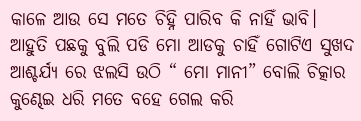କାଳେ ଆଉ ସେ ମତେ ଚିହ୍ନି ପାରିବ କି ନାହିଁ ଭାବି। ଆହୁତି ପଛକୁ ବୁଲି ପଡି ମୋ ଆଡକୁ ଚାହିଁ ଗୋଟିଏ ସୁଖଦ ଆଶ୍ଚର୍ଯ୍ୟ ରେ ଝଲସି ଉଠି “ ମୋ ମାନୀ” ବୋଲି ଚିତ୍କାର କୁଣ୍ଢେଇ ଧରି ମତେ ବହେ ଗେଲ କରି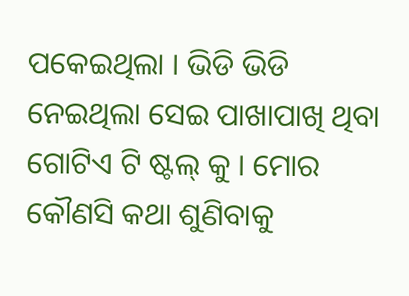ପକେଇଥିଲା । ଭିଡି ଭିଡି ନେଇଥିଲା ସେଇ ପାଖାପାଖି ଥିବା ଗୋଟିଏ ଟି ଷ୍ଟଲ୍ କୁ । ମୋର କୌଣସି କଥା ଶୁଣିବାକୁ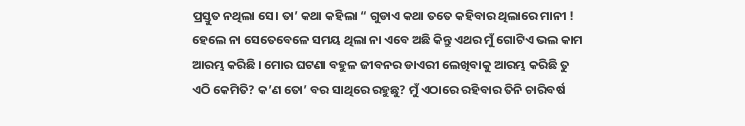ପ୍ରସ୍ତୁତ ନଥିଲା ସେ। ତା’ କଥା କହିଲା “ ଗୁଡାଏ କଥା ତତେ କହିବାର ଥିଲାରେ ମାନୀ ! ହେଲେ ନା ସେତେବେଳେ ସମୟ ଥିଲା ନା ଏବେ ଅଛି କିନ୍ତୁ ଏଥର ମୁଁ ଗୋଟିଏ ଭଲ କାମ ଆରମ୍ଭ କରିଛି । ମୋର ଘଟଣା ବହୁଳ ଜୀବନର ଡାଏରୀ ଲେଖିବାକୁ ଆରମ୍ଭ କରିଛି ତୁ ଏଠି କେମିତି? କ’ଣ ତୋ’ ବର ସାଥିରେ ରହୁଛୁ? ମୁଁ ଏଠାରେ ରହିବାର ତିନି ଚାରିବର୍ଷ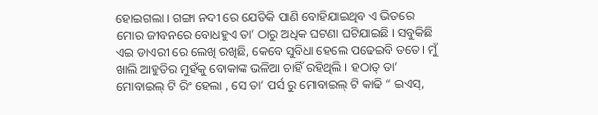ହୋଇଗଲା । ଗଙ୍ଗା ନଦୀ ରେ ଯେତିକି ପାଣି ବୋହିଯାଇଥିବ ଏ ଭିତରେ ମୋର ଜୀବନରେ ବୋଧହୁଏ ତା’ ଠାରୁ ଅଧିକ ଘଟଣା ଘଟିଯାଇଛି । ସବୁକିଛି ଏଇ ଡାଏରୀ ରେ ଲେଖି ରଖିଛି, କେବେ ସୁବିଧା ହେଲେ ପଢେଇବି ତତେ। ମୁଁ ଖାଲି ଆହୁତିର ମୁହଁକୁ ବୋକାଙ୍କ ଭଳିଆ ଚାହିଁ ରହିଥିଲି । ହଠାତ୍ ତା’ ମୋବାଇଲ୍ ଟି ରିଂ ହେଲା , ସେ ତା’ ପର୍ସ ରୁ ମୋବାଇଲ୍ ଟି କାଢି “ ଇଏସ୍,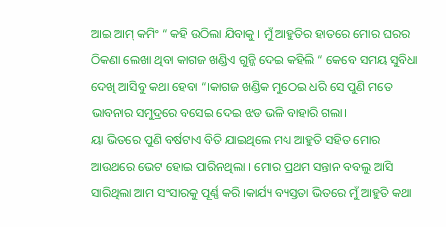ଆଇ ଆମ୍ କମିଂ “ କହି ଉଠିଲା ଯିବାକୁ । ମୁଁ ଆହୁତିର ହାତରେ ମୋର ଘରର ଠିକଣା ଲେଖା ଥିବା କାଗଜ ଖଣ୍ଡିଏ ଗୁନ୍ଜି ଦେଇ କହିଲି “ କେବେ ସମୟ ସୁବିଧା ଦେଖି ଆସିବୁ କଥା ହେବା “।କାଗଜ ଖଣ୍ଡିକ ମୁଠେଇ ଧରି ସେ ପୁଣି ମତେ ଭାବନାର ସମୁଦ୍ରରେ ବସେଇ ଦେଇ ଝଡ ଭଳି ବାହାରି ଗଲା।
ୟା ଭିତରେ ପୁଣି ବର୍ଷଟାଏ ବିତି ଯାଇଥିଲେ ମଧ୍ୟ ଆହୁତି ସହିତ ମୋର ଆଉଥରେ ଭେଟ ହୋଇ ପାରିନଥିଲା । ମୋର ପ୍ରଥମ ସନ୍ତାନ ବବଲୁ ଆସି ସାରିଥିଲା ଆମ ସଂସାରକୁ ପୂର୍ଣ୍ଣ କରି ।କାର୍ଯ୍ୟ ବ୍ୟସ୍ତତା ଭିତରେ ମୁଁ ଆହୁତି କଥା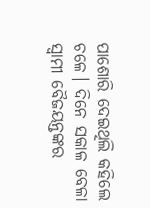ପାଶୋରି ଦେଇଥିଲି କହିଲେ ଚଳେ। ଦିନେ ସକାଳ ବେଳା ସ୍ୱାମୀ ବୈଜୟନ୍ତଙ୍କର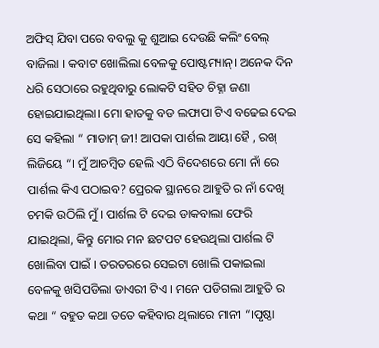ଅଫିସ୍ ଯିବା ପରେ ବବଲୁ କୁ ଶୁଆଇ ଦେଉଛି କଲିଂ ବେଲ୍ ବାଜିଲା । କବାଟ ଖୋଲିଲା ବେଳକୁ ପୋଷ୍ଟମ୍ୟାନ୍। ଅନେକ ଦିନ ଧରି ସେଠାରେ ରହୁଥିବାରୁ ଲୋକଟି ସହିତ ଚିହ୍ନା ଜଣା ହୋଇଯାଇଥିଲା। ମୋ ହାତକୁ ବଡ ଲଫାପା ଟିଏ ବଢେଇ ଦେଇ ସେ କହିଲା “ ମାଡାମ୍ ଜୀ! ଆପକା ପାର୍ଶଲ ଆୟା ହୈ , ରଖ୍ ଲିଜିୟେ “। ମୁଁ ଆଚମ୍ବିତ ହେଲି ଏଠି ବିଦେଶରେ ମୋ ନାଁ ରେ ପାର୍ଶଲ କିଏ ପଠାଇବ? ପ୍ରେରକ ସ୍ଥାନରେ ଆହୁତି ର ନାଁ ଦେଖି ଚମକି ଉଠିଲି ମୁଁ । ପାର୍ଶଲ ଟି ଦେଇ ଡାକବାଲା ଫେରି ଯାଇଥିଲା, କିନ୍ତୁ ମୋର ମନ ଛଟପଟ ହେଉଥିଲା ପାର୍ଶଲ ଟି ଖୋଲିବା ପାଇଁ । ତରତରରେ ସେଇଟା ଖୋଲି ପକାଇଲା ବେଳକୁ ଖସିପଡିଲା ଡାଏରୀ ଟିଏ । ମନେ ପଡିଗଲା ଆହୁତି ର କଥା “ ବହୁତ କଥା ତତେ କହିବାର ଥିଲାରେ ମାନୀ “।ପୃଷ୍ଠା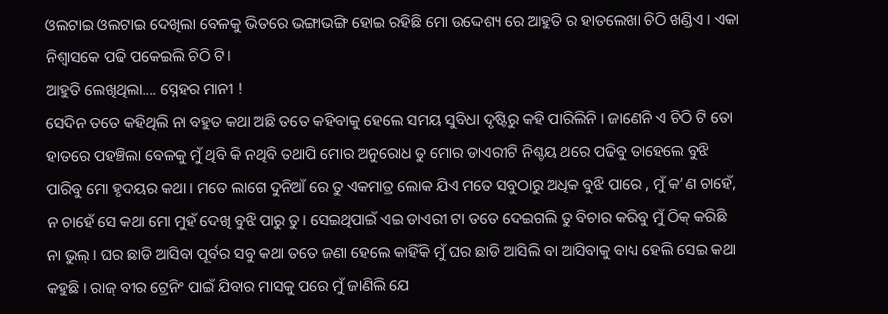ଓଲଟାଇ ଓଲଟାଇ ଦେଖିଲା ବେଳକୁ ଭିତରେ ଭଙ୍ଗାଭଙ୍ଗି ହୋଇ ରହିଛି ମୋ ଉଦ୍ଦେଶ୍ୟ ରେ ଆହୁତି ର ହାତଲେଖା ଚିଠି ଖଣ୍ଡିଏ । ଏକା ନିଶ୍ବାସକେ ପଢି ପକେଇଲି ଚିଠି ଟି।
ଆହୁତି ଲେଖିଥିଲା.... ସ୍ନେହର ମାନୀ !
ସେଦିନ ତତେ କହିଥିଲି ନା ବହୁତ କଥା ଅଛି ତତେ କହିବାକୁ ହେଲେ ସମୟ ସୁବିଧା ଦୃଷ୍ଟିରୁ କହି ପାରିଲିନି । ଜାଣେନି ଏ ଚିଠି ଟି ତୋ ହାତରେ ପହଞ୍ଚିଲା ବେଳକୁ ମୁଁ ଥିବି କି ନଥିବି ତଥାପି ମୋର ଅନୁରୋଧ ତୁ ମୋର ଡାଏରୀଟି ନିଶ୍ଚୟ ଥରେ ପଢିବୁ ତାହେଲେ ବୁଝି ପାରିବୁ ମୋ ହୃଦୟର କଥା । ମତେ ଲାଗେ ଦୁନିଆଁ ରେ ତୁ ଏକମାତ୍ର ଲୋକ ଯିଏ ମତେ ସବୁଠାରୁ ଅଧିକ ବୁଝି ପାରେ , ମୁଁ କ’ଣ ଚାହେଁ, ନ ଚାହେଁ ସେ କଥା ମୋ ମୁହଁ ଦେଖି ବୁଝି ପାରୁ ତୁ। ସେଇଥିପାଇଁ ଏଇ ଡାଏରୀ ଟା ତତେ ଦେଇଗଲି ତୁ ବିଚାର କରିବୁ ମୁଁ ଠିକ୍ କରିଛି ନା ଭୁଲ୍ । ଘର ଛାଡି ଆସିବା ପୂର୍ବର ସବୁ କଥା ତତେ ଜଣା ହେଲେ କାହିଁକି ମୁଁ ଘର ଛାଡି ଆସିଲି ବା ଆସିବାକୁ ବାଧ୍ୟ ହେଲି ସେଇ କଥା କହୁଛି । ରାଜ୍ ବୀର ଟ୍ରେନିଂ ପାଇଁ ଯିବାର ମାସକୁ ପରେ ମୁଁ ଜାଣିଲି ଯେ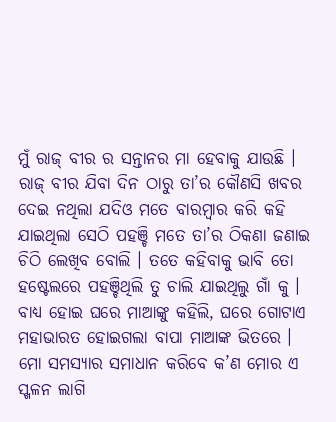ମୁଁ ରାଜ୍ ବୀର ର ସନ୍ତାନର ମା ହେବାକୁ ଯାଉଛି । ରାଜ୍ ବୀର ଯିବା ଦିନ ଠାରୁ ତା’ର କୌଣସି ଖବର ଦେଇ ନଥିଲା ଯଦିଓ ମତେ ବାରମ୍ବାର କରି କହି ଯାଇଥିଲା ସେଠି ପହଞ୍ଚି ମତେ ତା’ର ଠିକଣା ଜଣାଇ ଚିଠି ଲେଖିବ ବୋଲି । ତତେ କହିବାକୁ ଭାବି ତୋ ହଷ୍ଟେଲରେ ପହଞ୍ଚିଥିଲି ତୁ ଚାଲି ଯାଇଥିଲୁ ଗାଁ କୁ । ବାଧ୍ୟ ହୋଇ ଘରେ ମାଆଙ୍କୁ କହିଲି, ଘରେ ଗୋଟାଏ ମହାଭାରତ ହୋଇଗଲା ବାପା ମାଆଙ୍କ ଭିତରେ । ମୋ ସମସ୍ୟାର ସମାଧାନ କରିବେ କ’ଣ ମୋର ଏ ସ୍ଖଳନ ଲାଗି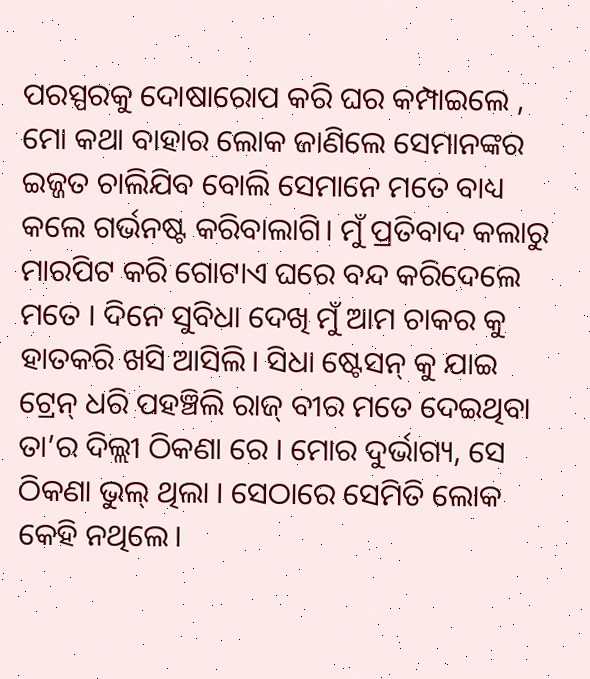ପରସ୍ପରକୁ ଦୋଷାରୋପ କରି ଘର କମ୍ପାଇଲେ , ମୋ କଥା ବାହାର ଲୋକ ଜାଣିଲେ ସେମାନଙ୍କର ଇଜ୍ଜତ ଚାଲିଯିବ ବୋଲି ସେମାନେ ମତେ ବାଧ୍ୟ କଲେ ଗର୍ଭନଷ୍ଟ କରିବାଲାଗି। ମୁଁ ପ୍ରତିବାଦ କଲାରୁ ମାରପିଟ କରି ଗୋଟାଏ ଘରେ ବନ୍ଦ କରିଦେଲେ ମତେ । ଦିନେ ସୁବିଧା ଦେଖି ମୁଁ ଆମ ଚାକର କୁ ହାତକରି ଖସି ଆସିଲି। ସିଧା ଷ୍ଟେସନ୍ କୁ ଯାଇ ଟ୍ରେନ୍ ଧରି ପହଞ୍ଚିଲି ରାଜ୍ ବୀର ମତେ ଦେଇଥିବା ତା’ର ଦିଲ୍ଲୀ ଠିକଣା ରେ । ମୋର ଦୁର୍ଭାଗ୍ୟ, ସେ ଠିକଣା ଭୁଲ୍ ଥିଲା । ସେଠାରେ ସେମିତି ଲୋକ କେହି ନଥିଲେ।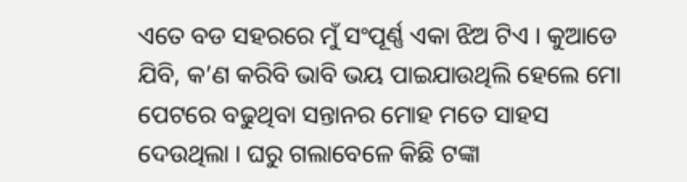ଏତେ ବଡ ସହରରେ ମୁଁ ସଂପୂର୍ଣ୍ଣ ଏକା ଝିଅ ଟିଏ । କୁଆଡେ ଯିବି, କ’ଣ କରିବି ଭାବି ଭୟ ପାଇଯାଉଥିଲି ହେଲେ ମୋ ପେଟରେ ବଢୁଥିବା ସନ୍ତାନର ମୋହ ମତେ ସାହସ ଦେଉଥିଲା । ଘରୁ ଗଲାବେଳେ କିଛି ଟଙ୍କା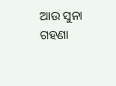ଆଉ ସୁନା ଗହଣା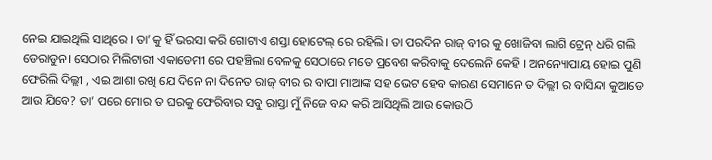ନେଇ ଯାଇଥିଲି ସାଥିରେ । ତା’କୁ ହିଁ ଭରସା କରି ଗୋଟାଏ ଶସ୍ତା ହୋଟେଲ୍ ରେ ରହିଲି। ତା ପରଦିନ ରାଜ୍ ବୀର କୁ ଖୋଜିବା ଲାଗି ଟ୍ରେନ୍ ଧରି ଗଲି ଡେରାଡୁନ। ସେଠାର ମିଲିଟାରୀ ଏକାଡେମୀ ରେ ପହଞ୍ଚିଲା ବେଳକୁ ସେଠାରେ ମତେ ପ୍ରବେଶ କରିବାକୁ ଦେଲେନି କେହି । ଅନନ୍ୟୋପାୟ ହୋଇ ପୁଣି ଫେରିଲି ଦିଲ୍ଲୀ , ଏଇ ଆଶା ରଖି ଯେ ଦିନେ ନା ଦିନେତ ରାଜ୍ ବୀର ର ବାପା ମାଆଙ୍କ ସହ ଭେଟ ହେବ କାରଣ ସେମାନେ ତ ଦିଲ୍ଲୀ ର ବାସିନ୍ଦା କୁଆଡେ ଆଉ ଯିବେ? ତା’ ପରେ ମୋର ତ ଘରକୁ ଫେରିବାର ସବୁ ରାସ୍ତା ମୁଁ ନିଜେ ବନ୍ଦ କରି ଆସିଥିଲି ଆଉ କୋଉଠି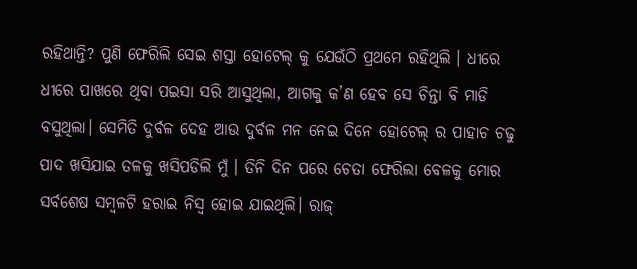ରହିଥାନ୍ତି? ପୁଣି ଫେରିଲି ସେଇ ଶସ୍ତା ହୋଟେଲ୍ କୁ ଯେଉଁଠି ପ୍ରଥମେ ରହିଥିଲି । ଧୀରେ ଧୀରେ ପାଖରେ ଥିବା ପଇସା ସରି ଆସୁଥିଲା, ଆଗକୁ କ’ଣ ହେବ ସେ ଚିନ୍ତା ବି ମାଡି ବସୁଥିଲା। ସେମିତି ଦୁର୍ବଳ ଦେହ ଆଉ ଦୁର୍ବଳ ମନ ନେଇ ଦିନେ ହୋଟେଲ୍ ର ପାହାଚ ଚଢୁ ପାଦ ଖସିଯାଇ ତଳକୁ ଖସିପଡିଲି ମୁଁ । ତିନି ଦିନ ପରେ ଚେତା ଫେରିଲା ବେଳକୁ ମୋର ସର୍ବଶେଷ ସମ୍ବଳଟି ହରାଇ ନିସ୍ୱ ହୋଇ ଯାଇଥିଲି। ରାଜ୍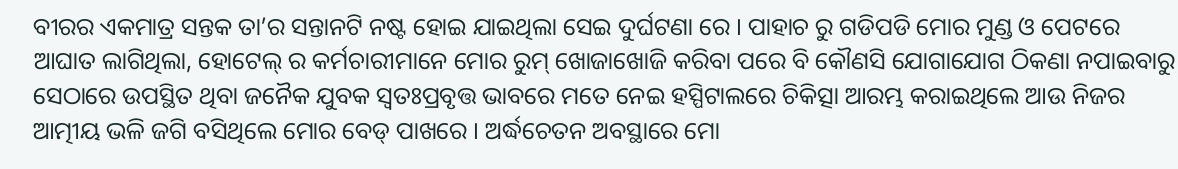ବୀରର ଏକମାତ୍ର ସନ୍ତକ ତା’ର ସନ୍ତାନଟି ନଷ୍ଟ ହୋଇ ଯାଇଥିଲା ସେଇ ଦୁର୍ଘଟଣା ରେ । ପାହାଚ ରୁ ଗଡିପଡି ମୋର ମୁଣ୍ଡ ଓ ପେଟରେ ଆଘାତ ଲାଗିଥିଲା, ହୋଟେଲ୍ ର କର୍ମଚାରୀମାନେ ମୋର ରୁମ୍ ଖୋଜାଖୋଜି କରିବା ପରେ ବି କୌଣସି ଯୋଗାଯୋଗ ଠିକଣା ନପାଇବାରୁ ସେଠାରେ ଉପସ୍ଥିତ ଥିବା ଜନୈକ ଯୁବକ ସ୍ୱତଃପ୍ରବୃତ୍ତ ଭାବରେ ମତେ ନେଇ ହସ୍ପିଟାଲରେ ଚିକିତ୍ସା ଆରମ୍ଭ କରାଇଥିଲେ ଆଉ ନିଜର ଆତ୍ମୀୟ ଭଳି ଜଗି ବସିଥିଲେ ମୋର ବେଡ୍ ପାଖରେ । ଅର୍ଦ୍ଧଚେତନ ଅବସ୍ଥାରେ ମୋ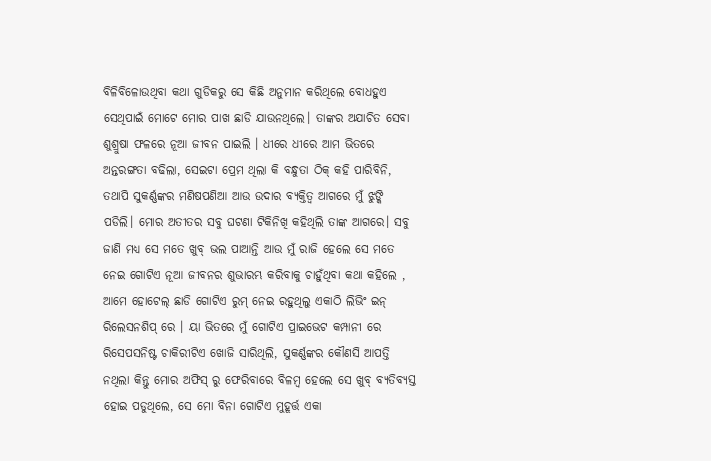ବିଳିବିଳୋଉଥିବା କଥା ଗୁଡିକରୁ ସେ କିଛି ଅନୁମାନ କରିଥିଲେ ବୋଧହୁଏ ସେଥିପାଇଁ ମୋଟେ ମୋର ପାଖ ଛାଡି ଯାଉନଥିଲେ। ତାଙ୍କର ଅଯାଚିତ ସେବା ଶୁଶ୍ରୁଷା ଫଳରେ ନୂଆ ଜୀବନ ପାଇଲି । ଧୀରେ ଧୀରେ ଆମ ଭିତରେ ଅନ୍ତରଙ୍ଗତା ବଢିଲା, ସେଇଟା ପ୍ରେମ ଥିଲା କି ବନ୍ଧୁତା ଠିକ୍ କହି ପାରିବିନି, ତଥାପି ସୁକର୍ଣ୍ଣଙ୍କର ମଣିଷପଣିଆ ଆଉ ଉଦାର ବ୍ୟକ୍ତିତ୍ୱ ଆଗରେ ମୁଁ ଝୁଙ୍କି ପଡିଲି। ମୋର ଅତୀତର ସବୁ ଘଟଣା ଟିକିନିଖି କହିଥିଲି ତାଙ୍କ ଆଗରେ। ସବୁ ଜାଣି ମଧ୍ୟ ସେ ମତେ ଖୁବ୍ ଭଲ ପାଆନ୍ତି ଆଉ ମୁଁ ରାଜି ହେଲେ ସେ ମତେ ନେଇ ଗୋଟିଏ ନୂଆ ଜୀବନର ଶୁଭାରମ୍ଭ କରିବାକୁ ଚାହୁଁଥିବା କଥା କହିଲେ , ଆମେ ହୋଟେଲ୍ ଛାଡି ଗୋଟିଏ ରୁମ୍ ନେଇ ରହୁଥିଲୁ ଏକାଠି ଲିଭିଂ ଇନ୍ ରିଲେସନଶିପ୍ ରେ । ୟା ଭିତରେ ମୁଁ ଗୋଟିଏ ପ୍ରାଇଭେଟ କମ୍ପାନୀ ରେ ରିସେପସନିଷ୍ଟ ଚାକିରୀଟିଏ ଖୋଜି ସାରିଥିଲି, ସୁକର୍ଣ୍ଣଙ୍କର କୌଣସି ଆପତ୍ତି ନଥିଲା କିନ୍ତୁ ମୋର ଅଫିସ୍ ରୁ ଫେରିବାରେ ବିଳମ୍ବ ହେଲେ ସେ ଖୁବ୍ ବ୍ୟତିବ୍ୟସ୍ତ ହୋଇ ପଡୁଥିଲେ, ସେ ମୋ ବିନା ଗୋଟିଏ ମୁହୂର୍ତ୍ତ ଏକା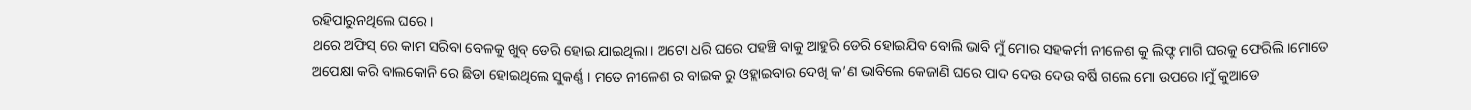ରହିପାରୁନଥିଲେ ଘରେ ।
ଥରେ ଅଫିସ୍ ରେ କାମ ସରିବା ବେଳକୁ ଖୁବ୍ ଡେରି ହୋଇ ଯାଇଥିଲା। ଅଟୋ ଧରି ଘରେ ପହଞ୍ଚି ବାକୁ ଆହୁରି ଡେରି ହୋଇଯିବ ବୋଲି ଭାବି ମୁଁ ମୋର ସହକର୍ମୀ ନୀଳେଶ କୁ ଲିଫ୍ଟ ମାଗି ଘରକୁ ଫେରିଲି ।ମୋତେ ଅପେକ୍ଷା କରି ବାଲକୋନି ରେ ଛିଡା ହୋଇଥିଲେ ସୁକର୍ଣ୍ଣ । ମତେ ନୀଳେଶ ର ବାଇକ ରୁ ଓହ୍ଲାଇବାର ଦେଖି କ’ଣ ଭାବିଲେ କେଜାଣି ଘରେ ପାଦ ଦେଉ ଦେଉ ବର୍ଷି ଗଲେ ମୋ ଉପରେ।ମୁଁ କୁଆଡେ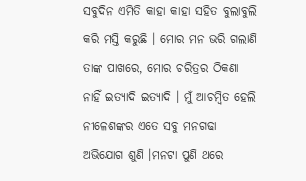ସବୁଦିନ ଏମିତି କାହା କାହା ସହିତ ବୁଲାବୁଲି କରି ମସ୍ତି କରୁଛି । ମୋର ମନ ଭରି ଗଲାଣି ତାଙ୍କ ପାଖରେ, ମୋର ଚରିତ୍ରର ଠିକଣା ନାହିଁ ଇତ୍ୟାଦି ଇତ୍ୟାଦି । ମୁଁ ଆଚମ୍ବିତ ହେଲି ନୀଳେଶଙ୍କର ଏତେ ସବୁ ମନଗଢା ଅଭିଯୋଗ ଶୁଣି ।ମନଟା ପୁଣି ଥରେ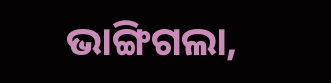ଭାଙ୍ଗିଗଲା,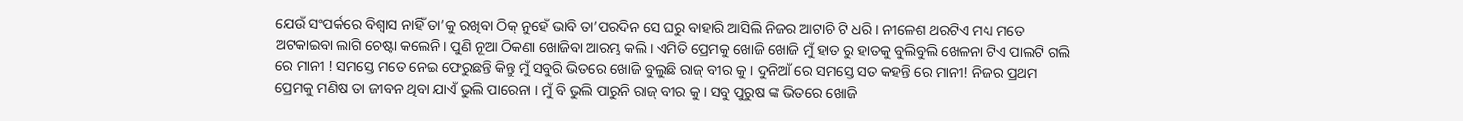ଯେଉଁ ସଂପର୍କରେ ବିଶ୍ୱାସ ନାହିଁ ତା’କୁ ରଖିବା ଠିକ୍ ନୁହେଁ ଭାବି ତା’ପରଦିନ ସେ ଘରୁ ବାହାରି ଆସିଲି ନିଜର ଆଟାଚି ଟି ଧରି। ନୀଳେଶ ଥରଟିଏ ମଧ୍ୟ ମତେ ଅଟକାଇବା ଲାଗି ଚେଷ୍ଟା କଲେନି। ପୁଣି ନୂଆ ଠିକଣା ଖୋଜିବା ଆରମ୍ଭ କଲି। ଏମିତି ପ୍ରେମକୁ ଖୋଜି ଖୋଜି ମୁଁ ହାତ ରୁ ହାତକୁ ବୁଲିବୁଲି ଖେଳନା ଟିଏ ପାଲଟି ଗଲି ରେ ମାନୀ ! ସମସ୍ତେ ମତେ ନେଇ ଫେରୁଛନ୍ତି କିନ୍ତୁ ମୁଁ ସବୁରି ଭିତରେ ଖୋଜି ବୁଲୁଛି ରାଜ୍ ବୀର କୁ । ଦୁନିଆଁ ରେ ସମସ୍ତେ ସତ କହନ୍ତି ରେ ମାନୀ! ନିଜର ପ୍ରଥମ ପ୍ରେମକୁ ମଣିଷ ତା ଜୀବନ ଥିବା ଯାଏଁ ଭୁଲି ପାରେନା । ମୁଁ ବି ଭୁଲି ପାରୁନି ରାଜ୍ ବୀର କୁ । ସବୁ ପୁରୁଷ ଙ୍କ ଭିତରେ ଖୋଜି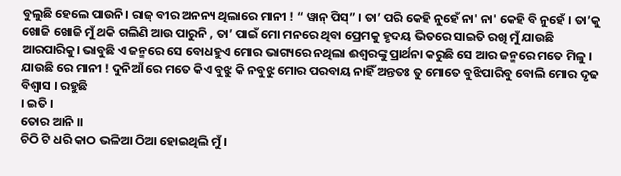ବୁଲୁଛି ହେଲେ ପାଉନି। ରାଜ୍ ବୀର ଅନନ୍ୟ ଥିଲାରେ ମାନୀ ! “ ୱାନ୍ ପିସ୍” । ତା’ ପରି କେହି ନୁହେଁ ନା' ନା' କେହି ବି ନୁହେଁ । ତା’କୁ ଖୋଜି ଖୋଜି ମୁଁ ଥକି ଗଲିଣି ଆଉ ପାରୁନି , ତା’ ପାଇଁ ମୋ ମନରେ ଥିବା ପ୍ରେମକୁ ହୃଦୟ ଭିତରେ ସାଇତି ରଖି ମୁଁ ଯାଉଛି ଆରପାରିକୁ। ଭାବୁଛି ଏ ଜନ୍ମରେ ସେ ବୋଧହୁଏ ମୋର ଭାଗ୍ୟରେ ନଥିଲା ଈଶ୍ବରଙ୍କୁ ପ୍ରାର୍ଥନା କରୁଛି ସେ ଆର ଜନ୍ମରେ ମତେ ମିଳୁ । ଯାଉଛି ରେ ମାନୀ ! ଦୁନିଆଁ ରେ ମତେ କିଏ ବୁଝୁ କି ନବୁଝୁ ମୋର ପରବାୟ ନାହିଁ ଅନ୍ତତଃ ତୁ ମୋତେ ବୁଝିପାରିବୁ ବୋଲି ମୋର ଦୃଢ ବିଶ୍ୱାସ । ରହୁଛି
। ଇତି ।
ତୋର ଆନି ।।
ଚିଠି ଟି ଧରି କାଠ ଭଳିଆ ଠିଆ ହୋଇଥିଲି ମୁଁ ।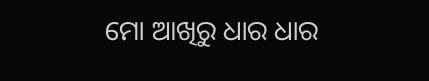ମୋ ଆଖିରୁ ଧାର ଧାର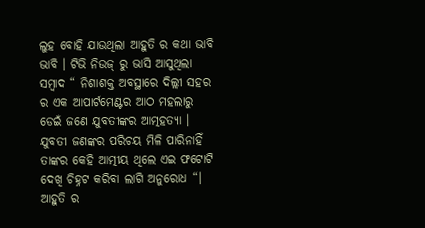ଲୁହ ବୋହି ଯାଉଥିଲା ଆହୁତି ର କଥା ଭାବି ଭାବି । ଟିଭି ନିଉଜ୍ ରୁ ଭାସି ଆସୁଥିଲା ସମ୍ବାଦ “ ନିଶାଶକ୍ତ ଅବସ୍ଥାରେ ଦିଲ୍ଲୀ ସହର ର ଏକ ଆପାର୍ଟମେଣ୍ଟର ଆଠ ମହଲାରୁ ଡେଇଁ ଜଣେ ଯୁବତୀଙ୍କର ଆତ୍ମହତ୍ୟା । ଯୁବତୀ ଜଣଙ୍କର ପରିଚୟ ମିଳି ପାରିନାହିଁ ତାଙ୍କର କେହି ଆତ୍ମୀୟ ଥିଲେ ଏଇ ଫଟୋଟି ଦେଖି ଚିହ୍ନଟ କରିବା ଲାଗି ଅନୁରୋଧ “। ଆହୁତି ର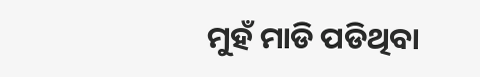ମୁହଁ ମାଡି ପଡିଥିବା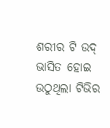ଶରୀର ଟି ଉଦ୍ ଭାସିତ ହୋଇ ଉଠୁଥିଲା ଟିଭିର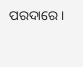ପରଦାରେ।